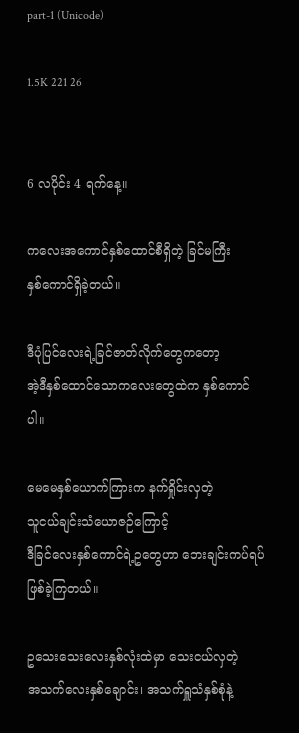part-1 (Unicode)

1.5K 221 26


6 လပိုင်း 4 ရက်နေ့။

ကလေးအကောင်နှစ်ထောင်စီရှိတဲ့ ခြင်မကြီး
နှစ်ကောင်ရှိခဲ့တယ်။

ဒီပုံပြင်လေးရဲ့ခြင်ဇာတ်လိုက်တွေကတော့
အဲ့ဒီနှစ်ထောင်သောကလေးတွေထဲက နှစ်ကောင်ပါ။

မေမေနှစ်ယောက်ကြားက နက်ရှိုင်းလှတဲ့
သူငယ်ချင်းသံယောဇဉ်ကြောင့်
ဒီခြင်လေးနှစ်ကောင်ရဲ့ဥတွေဟာ ဘေးချင်းကပ်ရပ်
ဖြစ်ခဲ့ကြတယ်။

ဥသေးသေးလေးနှစ်လုံးထဲမှာ သေးငယ်လှတဲ့
အသက်လေးနှစ်ချောင်း၊ အသက်ရှူသံနှစ်စုံနဲ့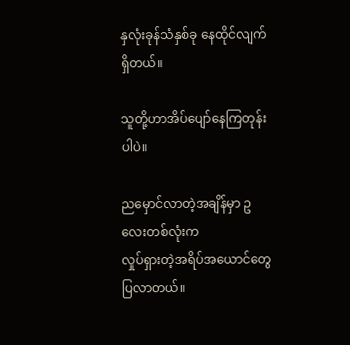နှလုံးခုန်သံနှစ်ခု နေထိုင်လျက်ရှိတယ်။

သူတို့ဟာအိပ်ပျော်နေကြတုန်းပါပဲ။

ညမှောင်လာတဲ့အချိန်မှာ ဥလေးတစ်လုံးက
လှုပ်ရှားတဲ့အရိပ်အယောင်တွေပြလာတယ်။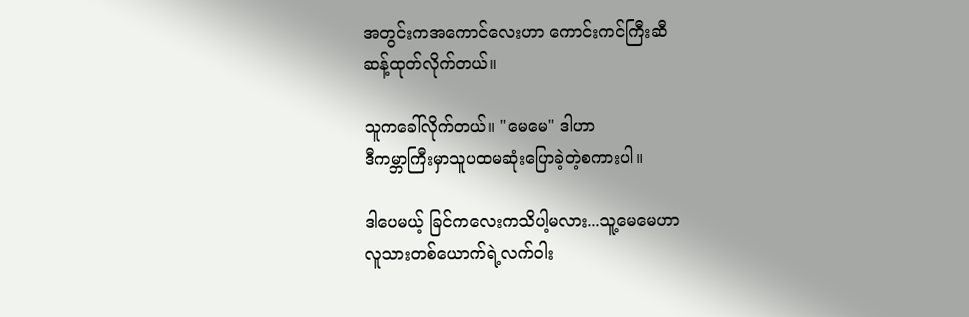အတွင်းကအကောင်လေးဟာ ကောင်းကင်ကြီးဆီ
ဆန့်ထုတ်လိုက်တယ်။

သူကခေါ်လိုက်တယ်။ "မေမေ" ဒါဟာ
ဒီကမ္ဘာကြီးမှာသူပထမဆုံးပြောခဲ့တဲ့စကားပါ။

ဒါပေမယ့် ခြင်ကလေးကသိပါ့မလား...သူ့မေမေဟာ
လူသားတစ်ယောက်ရဲ့လက်ဝါး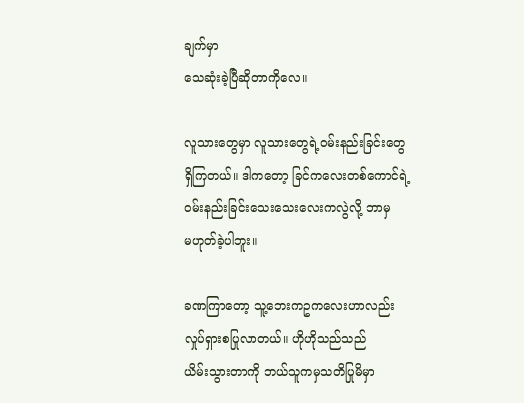ချက်မှာ
သေဆုံးခဲ့ပြီဆိုတာကိုလေ။

လူသားတွေမှာ လူသားတွေရဲ့ဝမ်းနည်းခြင်းတွေ
ရှိကြတယ်။ ဒါကတော့ ခြင်ကလေးတစ်ကောင်ရဲ့
ဝမ်းနည်းခြင်းသေးသေးလေးကလွဲလို့ ဘာမှ
မဟုတ်ခဲ့ပါဘူး။

ခဏကြာတော့ သူ့ဘေးကဥကလေးဟာလည်း
လှုပ်ရှားစပြုလာတယ်။ ဟိုဟိုသည်သည်
ယိမ်းသွားတာကို ဘယ်သူကမှသတိပြုမိမှာ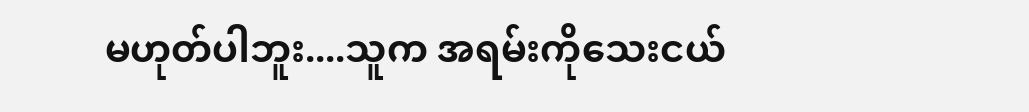မဟုတ်ပါဘူး....သူက အရမ်းကိုသေးငယ်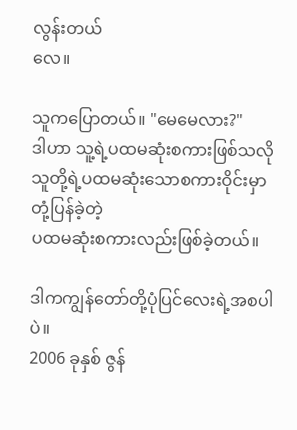လွန်းတယ်
လေ။

သူကပြောတယ်။ "မေမေလား?"
ဒါဟာ သူ့ရဲ့ပထမဆုံးစကားဖြစ်သလို
သူတို့ရဲ့ပထမဆုံးသောစကားဝိုင်းမှာ တုံ့ပြန်ခဲ့တဲ့
ပထမဆုံးစကားလည်းဖြစ်ခဲ့တယ်။

ဒါကကျွန်တော်တို့ပုံပြင်လေးရဲ့အစပါပဲ။
2006 ခုနှစ် ဇွန်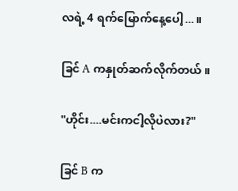လရဲ့ 4 ရက်မြောက်နေ့ပေါ့...။

ခြင် A ကနှုတ်ဆက်လိုက်တယ်။

"ဟိုင်း....မင်းကငါ့လိုပဲလား?"

ခြင် B က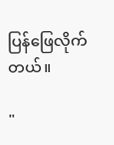ပြန်ဖြေလိုက်တယ်။

"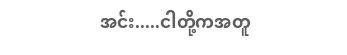အင်း.....ငါတို့ကအတူ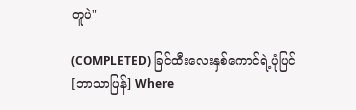တူပဲ"

(COMPLETED) ခြင်ထီးလေးနှစ်ကောင်ရဲ့ပုံပြင် [ဘာသာပြန်] Where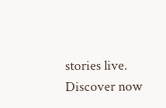stories live. Discover now